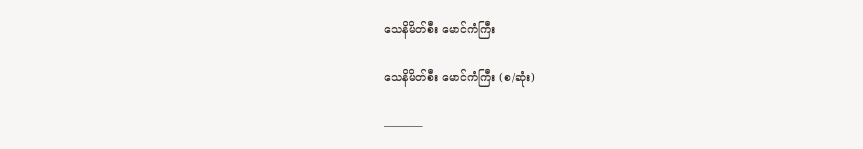သေနိမိတ်စီး မောင်ကံကြီး

သေနိမိတ်စီး မောင်ကံကြီး (စ/ဆုံး)

———–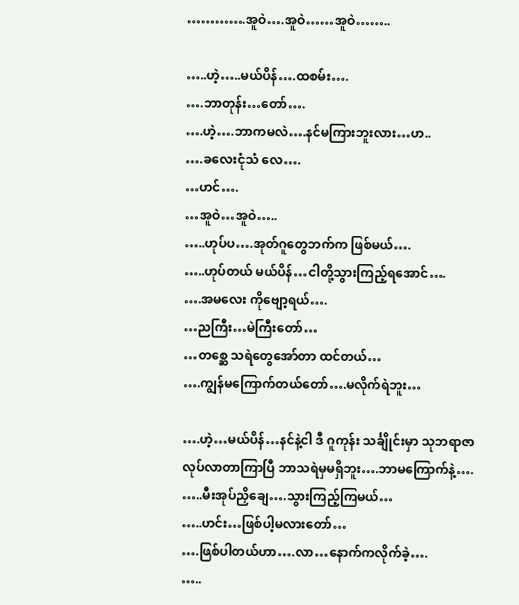………….အူဝဲ….အူဝဲ……အူဝဲ……..

…..ဟဲ့…..မယ်ပိန်….ထစမ်း….
….ဘာတုန်း…တော်….
….ဟဲ့….ဘာကမလဲ….နင်မကြားဘူးလား…ဟ..
….ခလေးငုံသံ လေ….
…ဟင်….
…အူဝဲ…အူဝဲ…..
…..ဟုပ်ပ….အုတ်ဂူတွေဘက်က ဖြစ်မယ်….
…..ဟုပ်တယ် မယ်ပိန်…ငါတို့သွားကြည့်ရအောင်….
….အမလေး ကိုဗျော့ရယ်….
…ညကြီး…မဲကြီးတော်…
…တစ္ဆေ သရဲတွေအော်တာ ထင်တယ်…
….ကျွန်မကြောက်တယ်တော်….မလိုက်ရဲဘူး…

….ဟဲ့…မယ်ပိန်…နင်နဲ့ငါ ဒီ ဂူကုန်း သင်္ချိုင်းမှာ သုဘရာဇာလုပ်လာတာကြာပြီ ဘာသရဲမှမရှိဘူး….ဘာမကြောက်နဲ့….
…..မီးအုပ်ညှိချေ….သွားကြည့်ကြမယ်…
…..ဟင်း…ဖြစ်ပါ့မလားတော်…
….ဖြစ်ပါတယ်ဟာ….လာ…နောက်ကလိုက်ခဲ့….
…..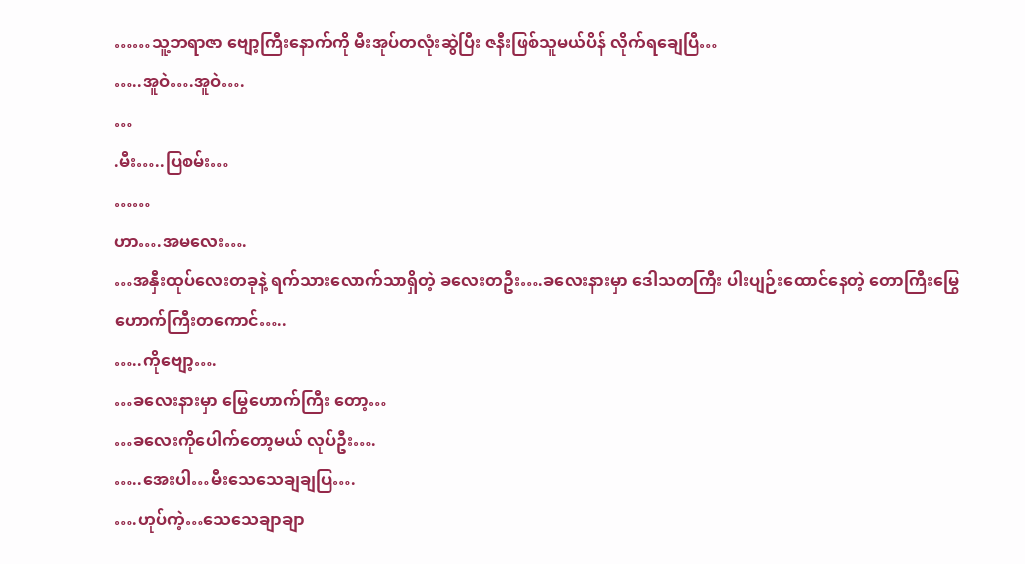……သူ့ဘရာဇာ ဗျော့ကြီးနောက်ကို မီးအုပ်တလုံးဆွဲပြီး ဇနီးဖြစ်သူမယ်ပိန် လိုက်ရချေပြီ…
…..အူဝဲ….အူဝဲ….
…
.မီး…..ပြစမ်း…
……
ဟာ….အမလေး….
…အနှီးထုပ်လေးတခုနဲ့ ရက်သားလောက်သာရှိတဲ့ ခလေးတဦး….ခလေးနားမှာ ဒေါသတကြီး ပါးပျဉ်းထောင်နေတဲ့ တောကြီးမြွေဟောက်ကြီးတကောင်…..
…..ကိုဗျော့….
…ခလေးနားမှာ မြွေဟောက်ကြီး တော့…
…ခလေးကိုပေါက်တော့မယ် လုပ်ဦး….
…..အေးပါ…မီးသေသေချချပြ….
….ဟုပ်ကဲ့…သေသေချာချာ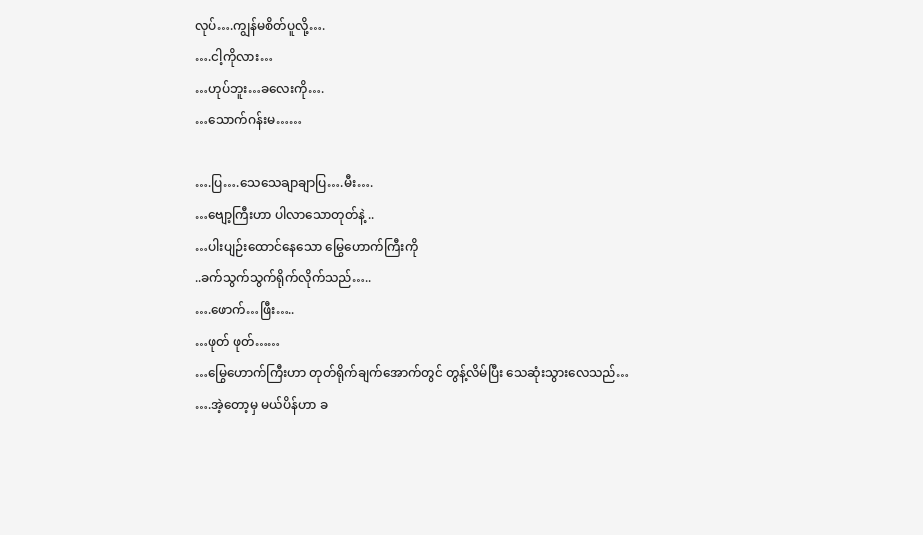လုပ်….ကျွန်မစိတ်ပူလို့….
….ငါ့ကိုလား…
…ဟုပ်ဘူး…ခလေးကို….
…သောက်ဂန်းမ……

….ပြ….သေသေချာချာပြ….မီး….
…ဗျော့ကြီးဟာ ပါလာသောတုတ်နဲ့ ..
…ပါးပျဉ်းထောင်နေသော မြွေဟောက်ကြီးကို
..ခက်သွက်သွက်ရိုက်လိုက်သည်…..
….ဖောက်…ဖြီး…..
…ဖုတ် ဖုတ်……
…မြွေဟောက်ကြီးဟာ တုတ်ရိုက်ချက်အောက်တွင် တွန့်လိမ်ပြီး သေဆုံးသွားလေသည်…
….အဲ့တော့မှ မယ်ပိန်ဟာ ခ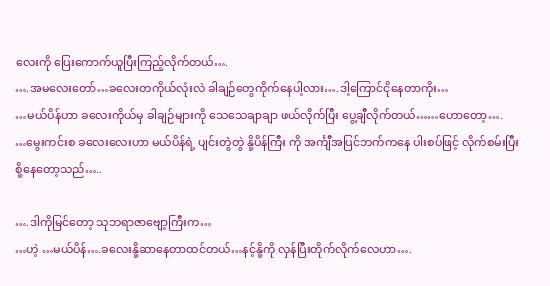လေးကို ပြေးကောက်ယူပြီးကြည့်လိုက်တယ်….
….အမလေးတော်…ခလေးတကိုယ်လုံးလဲ ခါချဉ်တွေကိုက်နေပါ့လား….ဒါ့ကြောင်ငိုနေတာကိုး…
…မယ်ပိန်ဟာ ခလေးကိုယ်မှ ခါချဉ်များကို သေသေချာချာ ဖယ်လိုက်ပြီး ပွေ့ချီလိုက်တယ်……ဟောတော့….
…မွေးကင်းစ ခလေးလေးဟာ မယ်ပိန်ရဲ့ ပျင်းတွဲတွဲ နို့ပိန်ကြီး ကို အင်္ကျီအပြင်ဘက်ကနေ ပါးစပ်ဖြင့် လိုက်စမ်းပြီး စို့နေတော့သည်…..

….ဒါကိုမြင်တော့ သုဘရာဇာဗျော့ကြီးက…
…ဟဲ့ …မယ်ပိန်….ခလေးနို့ဆာနေတာထင်တယ်…နင့်နို့ကို လှန်ပြီးတိုက်လိုက်လေဟာ….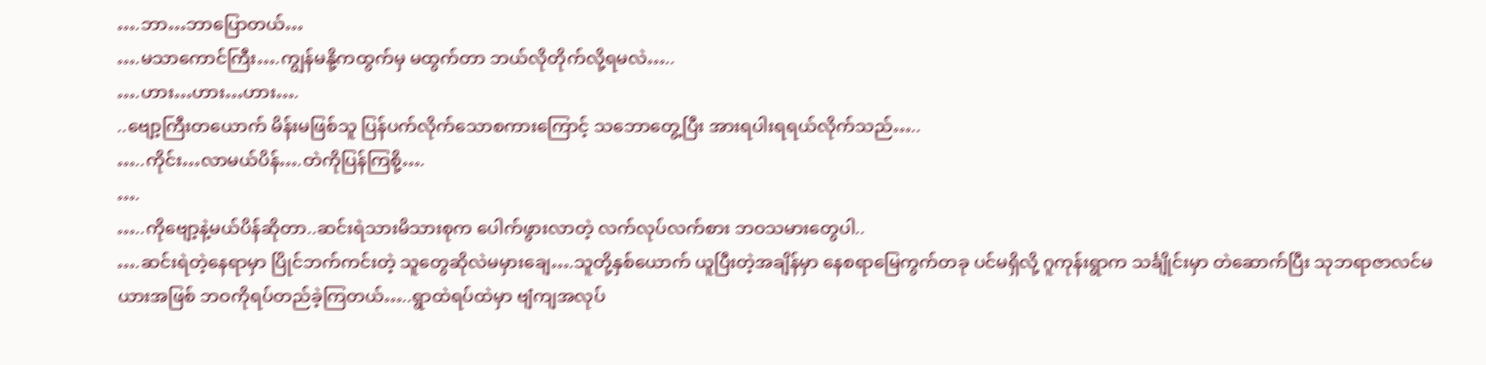….ဘာ…ဘာပြောတယ်…
….မသာကောင်ကြီး….ကျွန်မနို့ကထွက်မှ မထွက်တာ ဘယ်လိုတိုက်လို့ရမလဲ…..
….ဟား…ဟား…ဟား….
..ဗျော့ကြီးတယောက် မိန်းမဖြစ်သူ ပြန်ပက်လိုက်သောစကားကြောင့် သဘောတွေ့ပြီး အားရပါးရရယ်လိုက်သည်…..
…..ကိုင်း…လာမယ်ပိန်….တဲကိုပြန်ကြစို့….
….
…..ကိုဗျော့နဲ့မယ်ပိန်ဆိုတာ..ဆင်းရဲသားမိသားစုက ပေါက်ဖွားလာတဲ့ လက်လုပ်လက်စား ဘဝသမားတွေပါ..
….ဆင်းရဲတဲ့နေရာမှာ ပြိုင်ဘက်ကင်းတဲ့ သူတွေဆိုလဲမမှားချေ….သူတို့နှစ်ယောက် ယူပြီးတဲ့အချိန်မှာ နေစရာမြေကွက်တခု ပင်မရှိလို့ ဂူကုန်းရွာက သင်္ချိုင်းမှာ တဲဆောက်ပြီး သုဘရာဇာလင်မယားအဖြစ် ဘဝကိုရပ်တည်ခဲ့ကြတယ်…..ရွာထဲရပ်ထဲမှာ ဗျံကျအလုပ်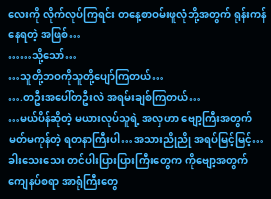လေးကို လိုက်လုပ်ကြရင်း တနေ့စာဝမ်းဖူလုံဘို့အတွက် ရုန်းကန်နေရတဲ့ အဖြစ်…
……သို့သော်…
…သူတို့ဘဝကိုသူတို့ပျော်ကြတယ်…
….တဦးအပေါ်တဦးလဲ အရမ်းချစ်ကြတယ်…
…မယ်ပိန်ဆိုတဲ့ မယားလုပ်သူရဲ့ အလှဟာ ဗျော့ကြီးအတွက် မတ်မကုန်တဲ့ ရတနာကြီးပါ…အသားညိုညို အရပ်မြင့်မြင့်…ခါးသေးသေး တင်ပါးပြားပြားကြီးတွေက ကိုဗျော့အတွက် ကျေနပ်စရာ အာရုံကြီးတွေ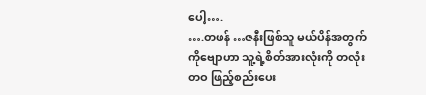ပေါ့….
….တဖန် …ဇနီးဖြစ်သူ မယ်ပိန်အတွက် ကိုဗျောဟာ သူ့ရဲ့စိတ်အားလုံးကို တလုံးတဝ ဖြည့်စည်းပေး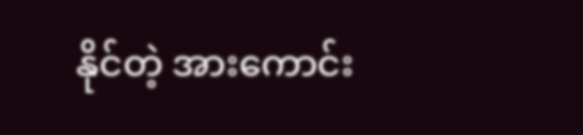နိုင်တဲ့ အားကောင်း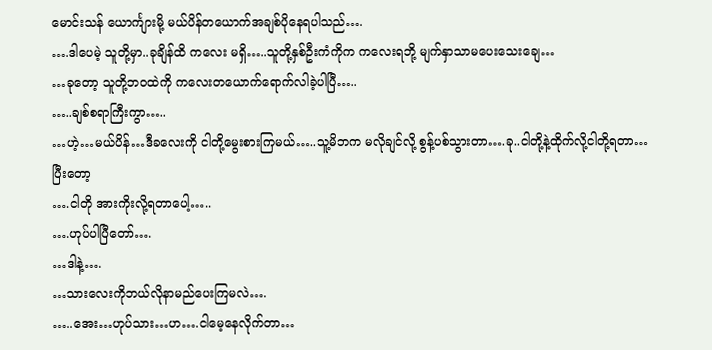မောင်းသန် ယောင်္ကျားမို့ မယ်ပိန်တယောက်အချစ်ပိုနေရပါသည်….
….ဒါပေမဲ့ သူတို့မှာ..ခုချိန်ထိ ကလေး မရှိ…..သူတို့နှစ်ဦးကံကိုက ကလေးရဘို့ မျက်နှာသာမပေးသေးချေ…
…ခုတော့ သူတို့ဘဝထဲကို ကလေးတယောက်ရောက်လါခဲ့ပါပြီ…..
…..ချစ်စရာကြီးကွာ…..
…ဟဲ့…မယ်ပိန်…ဒီခလေးကို ငါတို့မွေးစားကြမယ်…..သူ့မိဘက မလိုချင်လို့ စွန့်ပစ်သွားတာ….ခု..ငါတို့နဲ့ထိုက်လို့ငါတို့ရတာ…
ပြီးတော့
….ငါတို အားကိုးလို့ရတာပေါ့…..
….ဟုပ်ပါပြီတော်….
…ဒါနဲ့….
…သားလေးကိုဘယ်လိုနာမည်ပေးကြမလဲ….
…..အေး…ဟုပ်သား…ဟ….ငါမေ့နေလိုက်တာ…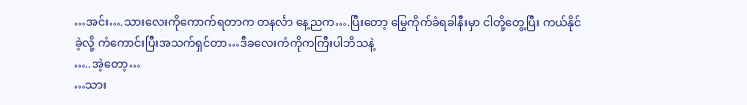…အင်း….သားလေးကိုကောက်ရတာက တနင်္လာ နေ့ညက….ပြီးတော့ မြွေကိုက်ခံရခါနီးမှာ ငါတို့တွေ့ပြီး ကယ်နိုင်ခဲ့လို့ ကံကောင်းပြီးအသက်ရှင်တာ…ဒီခလေးကံကိုကကြီးပါဘိသနဲ့
…..အဲ့တော့…
…သား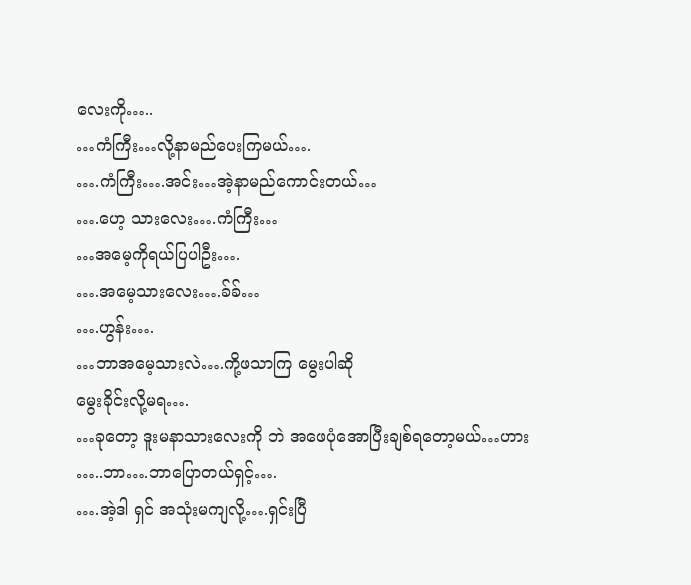လေးကို…..
…ကံကြီး…လို့နာမည်ပေးကြမယ်….
….ကံကြီး….အင်း…အဲ့နာမည်ကောင်းတယ်…
….ဟေ့ သားလေး….ကံကြီး…
…အမေ့ကိုရယ်ပြပါဦး….
….အမေ့သားလေး….ခ်ခ်…
….ဟွန်း….
…ဘာအမေ့သားလဲ….ကို့ဖသာကြ မွေးပါဆို
မွေးခိုင်းလို့မရ….
…ခုတော့ ဒူးမနာသားလေးကို ဘဲ အဖေပုံအောပြီးချစ်ရတော့မယ်…ဟား
…..ဘာ….ဘာပြောတယ်ရှင့်….
….အဲ့ဒါ ရှင် အသုံးမကျလို့….ရှင်းပြီ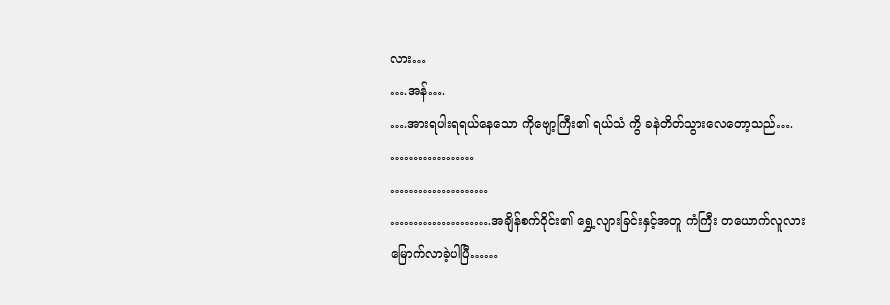လား…
….အန်….
….အားရပါးရရယ်နေသော ကိုဗျော့ကြီး၏ ရယ်သံ ကွိ ခနဲတိတ်သွားလေတော့သည်….
………………
…………………
………………….အချိန်စက်ဝိုင်း၏ ရွှေ့လျားခြင်းနှင့်အတူ ကံကြီး တယောက်လူလားမြောက်လာခဲ့ပါပြီ……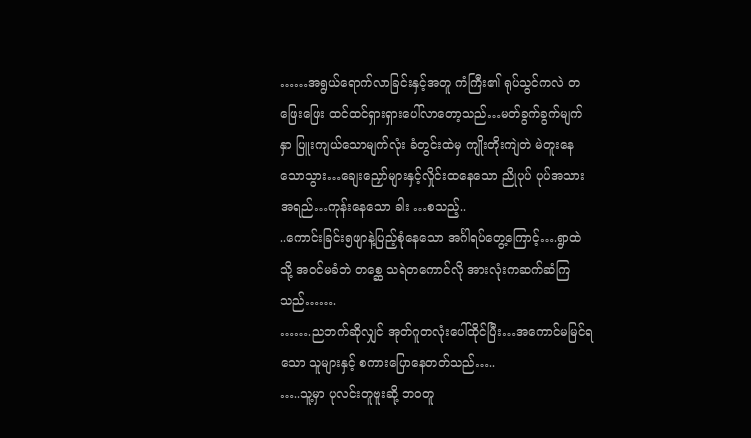……အရွယ်ရောက်လာခြင်းနှင့်အတူ ကံကြီး၏ ရုပ်သွင်ကလဲ တဖြေးဖြေး ထင်ထင်ရှားရှားပေါ်လာတော့သည်…မတ်ခွက်ခွက်မျက်နှာ ပြူးကျယ်သောမျက်လုံး ခံတွင်းထဲမှ ကျိုးတိုးကျဲတဲ မဲတူးနေသောသွား…ချေးညှော်များနှင့်လှိုင်းထနေသော ညိုပုပ် ပုပ်အသားအရည်…ကုန်းနေသော ခါး …စသည့်..
..ကောင်းခြင်း၅ဖျာနဲ့ပြည့်စုံနေသော အင်္ဂါရပ်တွေ့ကြောင့်….ရွာထဲသို့ အဝင်မခံဘဲ တစ္ဆေ သရဲတကောင်လို အားလုံးကဆက်ဆံကြသည်…….
…….ညဘက်ဆိုလျှင် အုတ်ဂူတလုံးပေါ်ထိုင်ပြီး…အကောင်မမြင်ရသော သူများနှင့် စကားပြောနေတတ်သည်…..
…..သူ့မှာ ပုလင်းတူဗူးဆို့ ဘဝတူ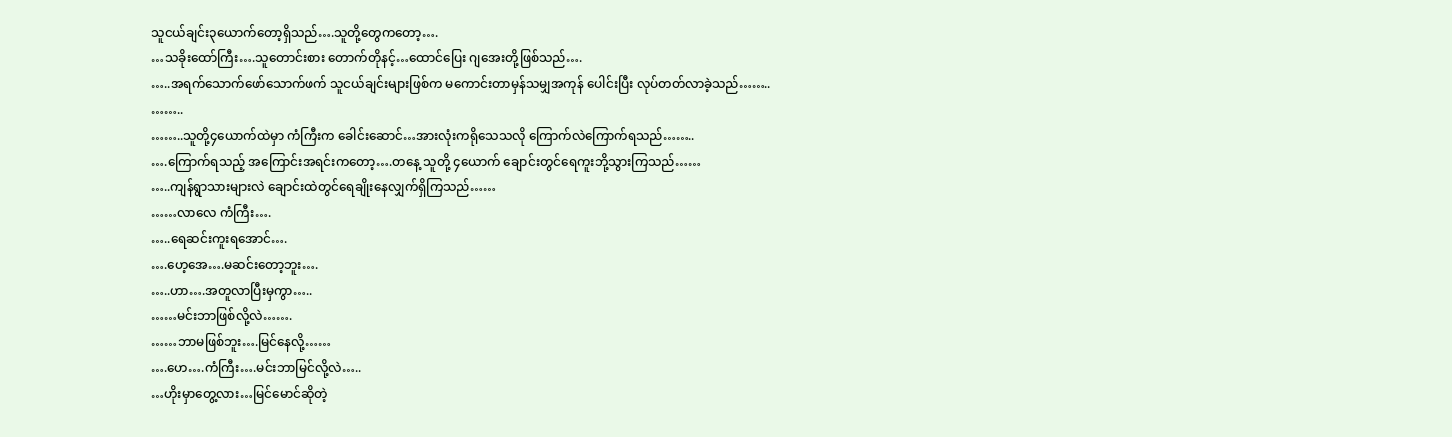သူငယ်ချင်း၃ယောက်တော့ရှိသည်….သူတို့တွေကတော့….
…သခိုးထော်ကြီး….သူတောင်းစား တောက်တိုနင့်…ထောင်ပြေး ဂျအေးတို့ဖြစ်သည်….
…..အရက်သောက်ဖော်သောက်ဖက် သူငယ်ချင်းများဖြစ်က မကောင်းတာမှန်သမျှအကုန် ပေါင်းပြီး လုပ်တတ်လာခဲ့သည်……..
……..
……..သူတို့၄ယောက်ထဲမှာ ကံကြီးက ခေါင်းဆောင်…အားလုံးကရိုသေသလို ကြောက်လဲကြောက်ရသည်……..
….ကြောက်ရသည့် အကြောင်းအရင်းကတော့….တနေ့ သူတို့ ၄ယောက် ချောင်းတွင်ရေကူးဘို့သွားကြသည်……
…..ကျန်ရွာသားများလဲ ချောင်းထဲတွင်ရေချိုးနေလျှက်ရှိကြသည်……
……လာလေ ကံကြီး….
…..ရေဆင်းကူးရအောင်….
….ဟေ့အေ….မဆင်းတော့ဘူး….
…..ဟာ….အတူလာပြီးမှကွာ…..
……မင်းဘာဖြစ်လို့လဲ…….
……ဘာမဖြစ်ဘူး….မြင်နေလို့……
….ဟေ….ကံကြီး….မင်းဘာမြင်လို့လဲ…..
…ဟိုးမှာတွေ့လား…မြင်မောင်ဆိုတဲ့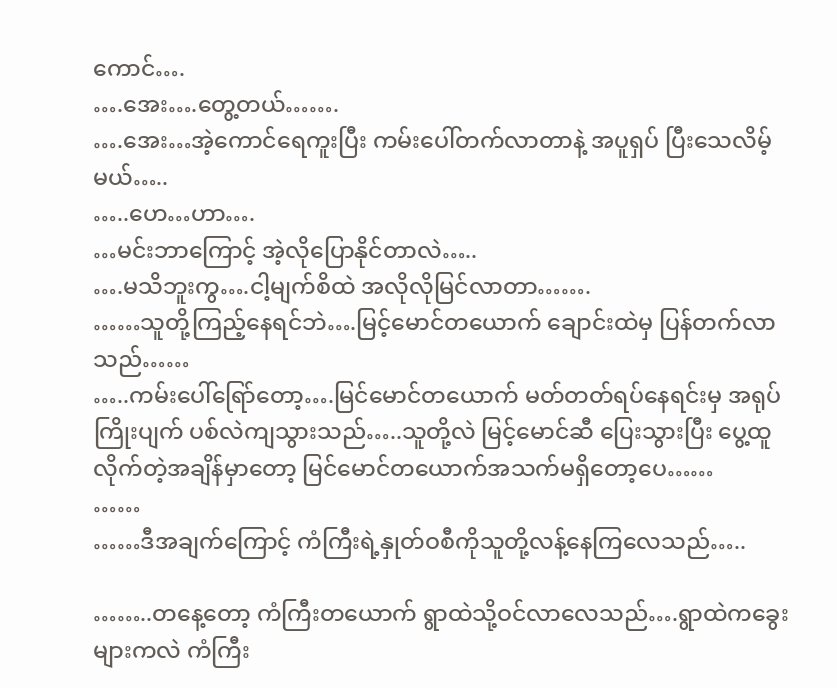ကောင်….
….အေး….တွေ့တယ်…….
….အေး…အဲ့ကောင်ရေကူးပြီး ကမ်းပေါ်တက်လာတာနဲ့ အပူရှပ် ပြီးသေလိမ့်မယ်…..
…..ဟေ…ဟာ….
…မင်းဘာကြောင့် အဲ့လိုပြောနိုင်တာလဲ…..
….မသိဘူးကွ….ငါ့မျက်စိထဲ အလိုလိုမြင်လာတာ…….
……သူတို့ကြည့်နေရင်ဘဲ….မြင့်မောင်တယောက် ချောင်းထဲမှ ပြန်တက်လာသည်……
…..ကမ်းပေါ်ရြော်တော့….မြင်မောင်တယောက် မတ်တတ်ရပ်နေရင်းမှ အရုပ်ကြိုးပျက် ပစ်လဲကျသွားသည်…..သူတို့လဲ မြင့်မောင်ဆီ ပြေးသွားပြီး ပွေ့ထူလိုက်တဲ့အချိန်မှာတော့ မြင်မောင်တယောက်အသက်မရှိတော့ပေ……
……
……ဒီအချက်ကြောင့် ကံကြီးရဲ့နှုတ်ဝစီကိုသူတို့လန့်နေကြလေသည်…..

……..တနေ့တော့ ကံကြီးတယောက် ရွာထဲသို့ဝင်လာလေသည်….ရွာထဲကခွေးများကလဲ ကံကြီး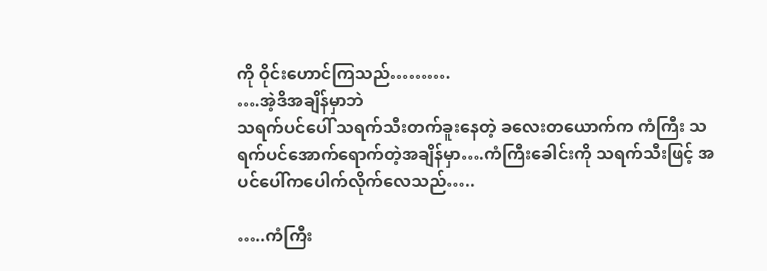ကို ဝိုင်းဟောင်ကြသည်……….
….အဲ့ဒိအချိန်မှာဘဲ
သရက်ပင်ပေါ် သရက်သီးတက်ခူးနေတဲ့ ခလေးတယောက်က ကံကြီး သရက်ပင်အောက်ရောက်တဲ့အချိန်မှာ….ကံကြီးခေါင်းကို သရက်သီးဖြင့် အပင်ပေါ်ကပေါက်လိုက်လေသည်…..

…..ကံကြီး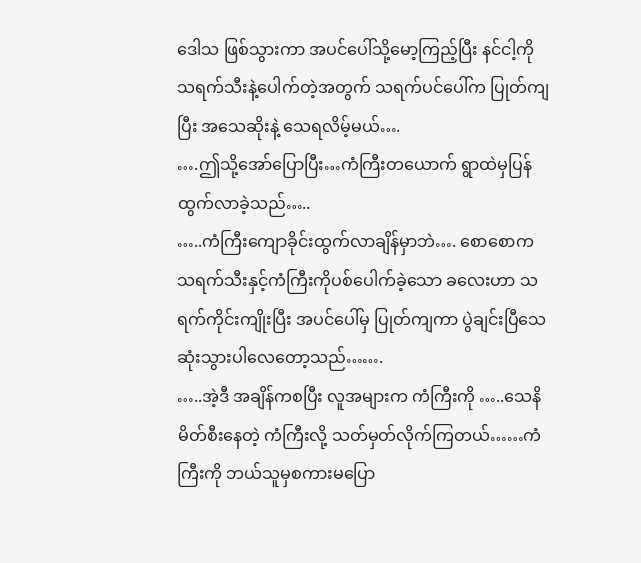ဒေါသ ဖြစ်သွားကာ အပင်ပေါ်သို့မော့ကြည့်ပြီး နင်ငါ့ကို သရက်သီးနဲ့ပေါက်တဲ့အတွက် သရက်ပင်ပေါ်က ပြုတ်ကျပြီး အသေဆိုးနဲ့ သေရလိမ့်မယ်….
….ဤသို့အော်ပြောပြီး…ကံကြီးတယောက် ရွာထဲမှပြန်ထွက်လာခဲ့သည်…..
…..ကံကြီးကျောခိုင်းထွက်လာချိန်မှာဘဲ…. စောစောက သရက်သီးနှင့်ကံကြီးကိုပစ်ပေါက်ခဲ့သော ခလေးဟာ သရက်ကိုင်းကျိုးပြီး အပင်ပေါ်မှ ပြုတ်ကျကာ ပွဲချင်းပြီသေဆုံးသွားပါလေတော့သည်…….
…..အဲ့ဒီ အချိန်ကစပြီး လူအများက ကံကြီးကို …..သေနိမိတ်စီးနေတဲ့ ကံကြီးလို့ သတ်မှတ်လိုက်ကြတယ်……ကံကြီးကို ဘယ်သူမှစကားမပြော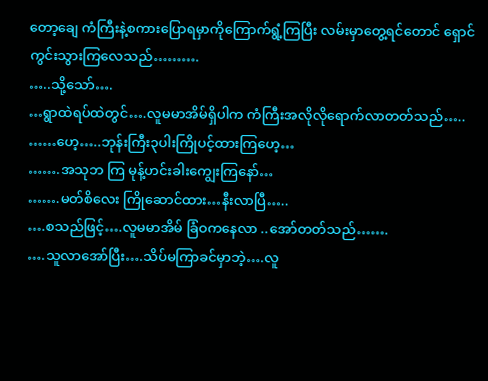တော့ချေ ကံကြီးနဲ့စကားပြောရမှာကိုကြောက်ရွံ့ကြပြီး လမ်းမှာတွေ့ရင်တောင် ရှောင်ကွင်းသွားကြလေသည်……….
…..သို့သော်….
…ရွာထဲရပ်ထဲတွင်….လူမမာအိမ်ရှိပါက ကံကြီးအလိုလိုရောက်လာတတ်သည်…..
……ဟေ့…..ဘုန်းကြီး၃ပါးကြိုပင့်ထားကြဟေ့…
…….အသုဘ ကြ မုန့်ဟင်းခါးကျွေးကြနော်…
…….မတ်စိလေး ကြိုဆောင်ထား…နီးလာပြီ…..
….စသည်ဖြင့်….လူမမာအိမ် ခြံဝကနေလာ ..အော်တတ်သည်…….
….သူလာအော်ပြီး….သိပ်မကြာခင်မှာဘဲ့….လူ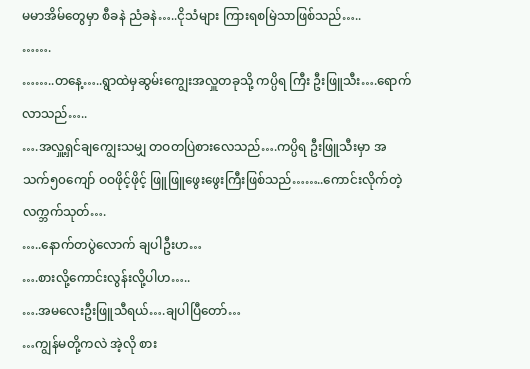မမာအိမ်တွေမှာ စီခနဲ ညံခနဲ…..ငိုသံများ ကြားရစမြဲသာဖြစ်သည်…..
…….
……..တနေ့…..ရွာထဲမှဆွမ်းကျွေးအလှူတခုသို့ ကပ္ပိရ ကြီး ဦးဖြူသီး….ရောက်လာသည်…..
….အလှူ့ရှင်ချကျွေးသမျှ တဝတပြဲစားလေသည်….ကပ္ပိရ ဦးဖြူသီးမှာ အသက်၅၀ကျော် ဝဝဖိုင့်ဖိုင့် ဖြူဖြူဖွေးဖွေးကြီးဖြစ်သည်……..ကောင်းလိုက်တဲ့ လက္ဘက်သုတ်….
…..နောက်တပွဲလောက် ချပါဦးဟ…
….စားလို့ကောင်းလွန်းလို့ပါဟ…..
….အမလေးဦးဖြူသီရယ်….ချပါပြီတော်…
…ကျွန်မတို့ကလဲ အဲ့လို စား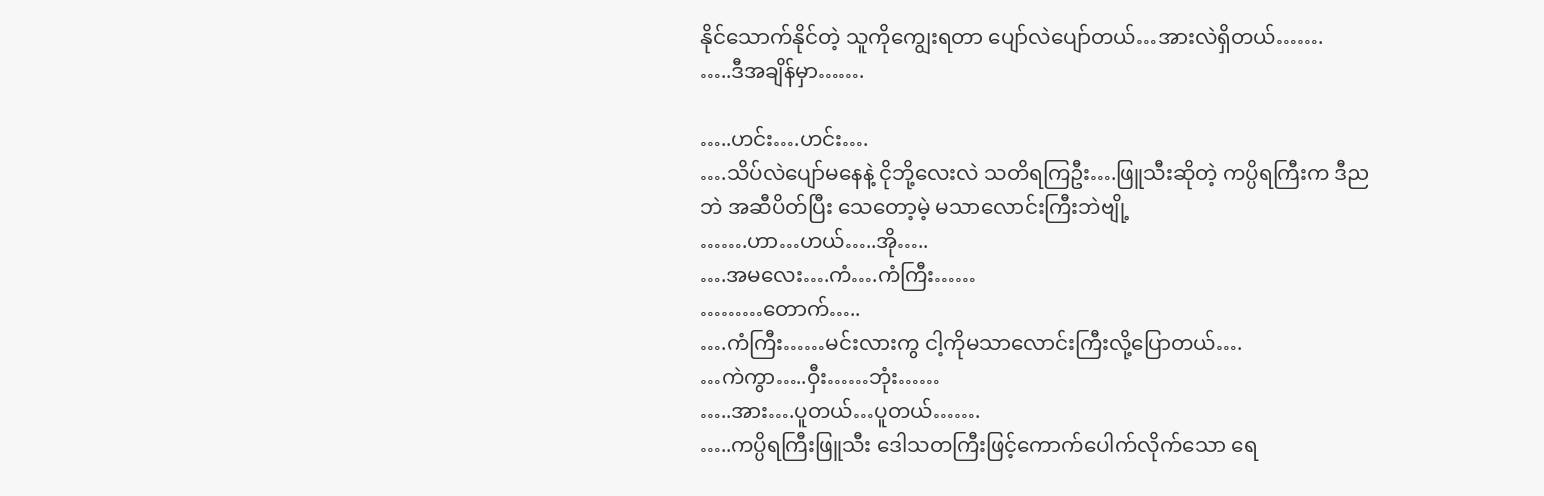နိုင်သောက်နိုင်တဲ့ သူကိုကျွေးရတာ ပျော်လဲပျော်တယ်…အားလဲရှိတယ်…….
…..ဒီအချိန်မှာ…….

…..ဟင်း….ဟင်း….
….သိပ်လဲပျော်မနေနဲ့ ငိုဘို့လေးလဲ သတိရကြဦး….ဖြူသီးဆိုတဲ့ ကပ္ပိရကြီးက ဒီညဘဲ အဆီပိတ်ပြီး သေတော့မဲ့ မသာလောင်းကြီးဘဲဗျို့
…….ဟာ…ဟယ်…..အို…..
….အမလေး….ကံ….ကံကြီး……
………တောက်…..
….ကံကြီး……မင်းလားကွ ငါ့ကိုမသာလောင်းကြီးလို့ပြောတယ်….
…ကဲကွာ…..ဝှီး……ဘုံး……
…..အား….ပူတယ်…ပူတယ်…….
…..ကပ္ပိရကြီးဖြူသီး ဒေါသတကြီးဖြင့်ကောက်ပေါက်လိုက်သော ရေ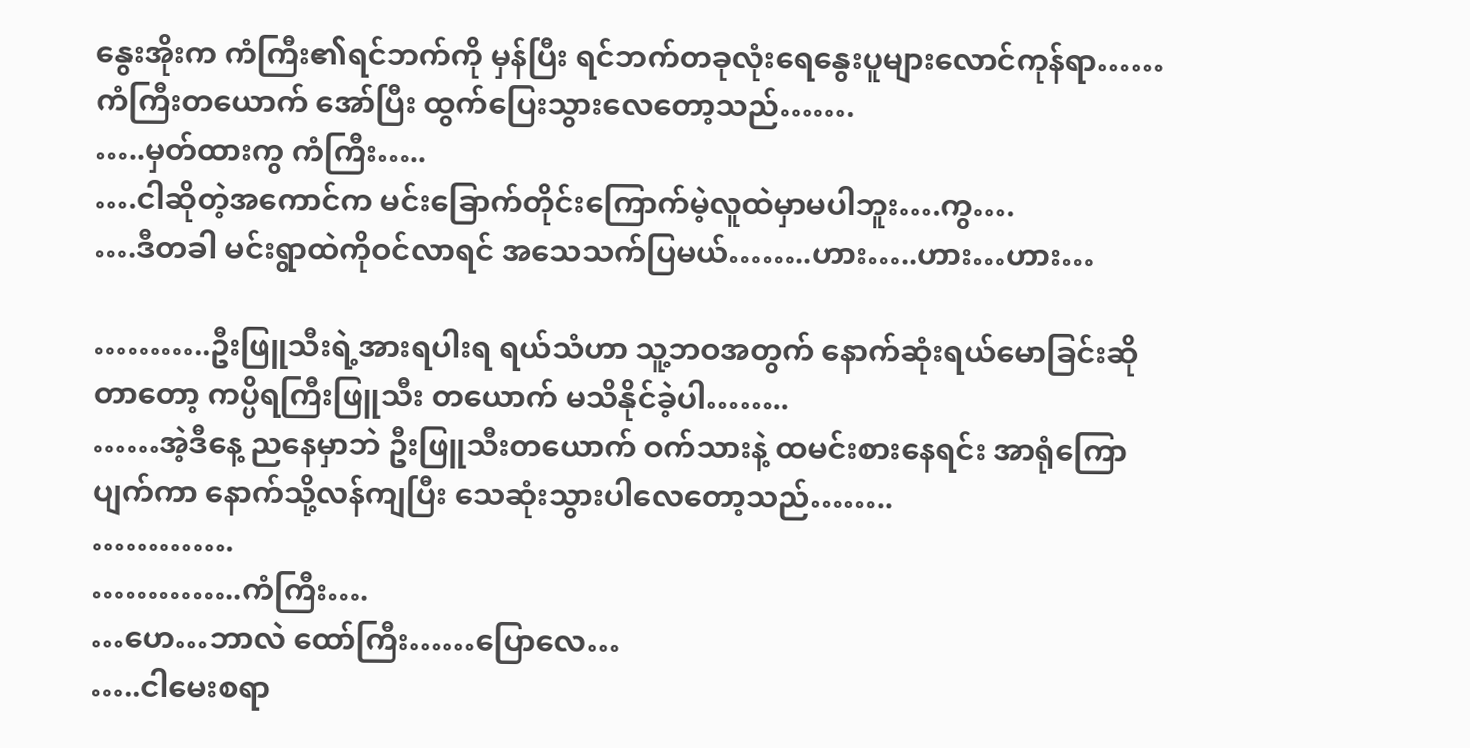နွေးအိုးက ကံကြီး၏ရင်ဘက်ကို မှန်ပြီး ရင်ဘက်တခုလုံးရေနွေးပူများလောင်ကုန်ရာ……ကံကြီးတယောက် အော်ပြီး ထွက်ပြေးသွားလေတော့သည်…….
…..မှတ်ထားကွ ကံကြီး…..
….ငါဆိုတဲ့အကောင်က မင်းခြောက်တိုင်းကြောက်မဲ့လူထဲမှာမပါဘူး….ကွ….
….ဒီတခါ မင်းရွာထဲကိုဝင်လာရင် အသေသက်ပြမယ်……..ဟား…..ဟား…ဟား…

………..ဦးဖြူသီးရဲ့အားရပါးရ ရယ်သံဟာ သူ့ဘဝအတွက် နောက်ဆုံးရယ်မောခြင်းဆိုတာတော့ ကပ္ပိရကြီးဖြူသီး တယောက် မသိနိုင်ခဲ့ပါ……..
……အဲ့ဒီနေ့ ညနေမှာဘဲ ဦးဖြူသီးတယောက် ဝက်သားနဲ့ ထမင်းစားနေရင်း အာရုံကြောပျက်ကာ နောက်သို့လန်ကျပြီး သေဆုံးသွားပါလေတော့သည်……..
………….
…………..ကံကြီး….
…ဟေ…ဘာလဲ ထော်ကြီး……ပြောလေ…
…..ငါမေးစရာ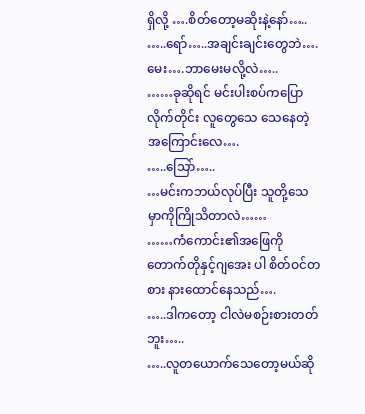ရှိလို့ ….စိတ်တော့မဆိုးနဲ့နော်…..
…..ရော်…..အချင်းချင်းတွေဘဲ….မေး….ဘာမေးမလို့လဲ…..
……ခုဆိုရင် မင်းပါးစပ်ကပြောလိုက်တိုင်း လူတွေသေ သေနေတဲ့အကြောင်းလေ….
…..သြော်…..
…မင်းကဘယ်လုပ်ပြီး သူတို့သေမှာကိုကြိုသိတာလဲ……
……ကံကောင်း၏အဖြေကို တောက်တိုနှင့်ဂျအေး ပါ စိတ်ဝင်တစား နားထောင်နေသည်….
…..ဒါကတော့ ငါလဲမစဉ်းစားတတ်ဘူး…..
…..လူတယောက်သေတော့မယ်ဆို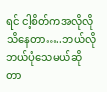ရင် ငါ့စိတ်ကအလိုလိုသိနေတာ…..ဘယ်လိုဘယ်ပုံသေမယ်ဆိုတာ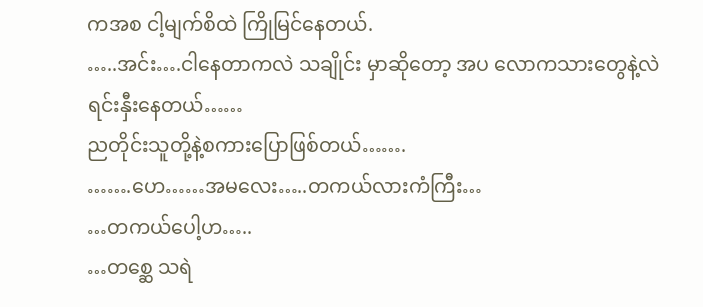ကအစ ငါ့မျက်စိထဲ ကြိုမြင်နေတယ်.
…..အင်း….ငါနေတာကလဲ သချိုင်း မှာဆိုတော့ အပ လောကသားတွေနဲ့လဲ ရင်းနှီးနေတယ်……
ညတိုင်းသူတို့နဲ့စကားပြောဖြစ်တယ်…….
…….ဟေ……အမလေး…..တကယ်လားကံကြီး…
…တကယ်ပေါ့ဟ…..
…တစ္ဆေ သရဲ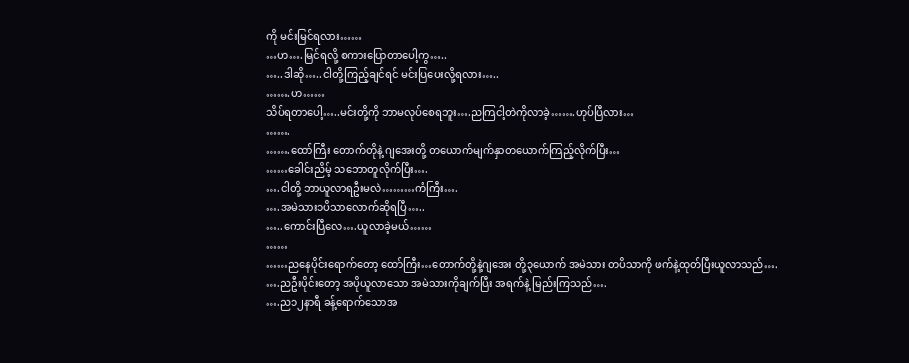ကို မင်းမြင်ရလား……
…ဟ….မြင်ရလို့ စကားပြောတာပေါ့ကွ…..
…..ဒါဆို…..ငါတို့ကြည့်ချင်ရင် မင်းပြပေးလို့ရလား…..
…….ဟ……
သိပ်ရတာပေါ့…..မင်းတို့ကို ဘာမလုပ်စေရဘူး….ညကြငါ့တဲကိုလာခဲ့…….ဟုပ်ပြီလား…
…….
…….ထော်ကြီး တောက်တိုနဲ့ ဂျအေးတို့ တယောက်မျက်နှာတယောက်ကြည့်လိုက်ပြီး…
……ခေါင်းညိမ့် သဘောတူလိုက်ပြီး….
….ငါတို့ ဘာယူလာရဦးမလဲ………ကံကြီး….
….အမဲသား၁ပိသာလောက်ဆိုရပြီ…..
…..ကောင်းပြီလေ….ယူလာခဲ့မယ်……
……
……ညနေပိုင်းရောက်တော့ ထော်ကြီး…တောက်တို့နဲ့ဂျအေး တို့၃ယောက် အမဲသား တပိသာကို ဖက်နဲ့ထုတ်ပြီးယူလာသည်….
….ညဦးပိုင်းတော့ အပိုယူလာသော အမဲသားကိုချက်ပြီး အရက်နဲ့ မြည်းကြသည်….
….ည၁၂နာရီ ခန့်ရောက်သောအ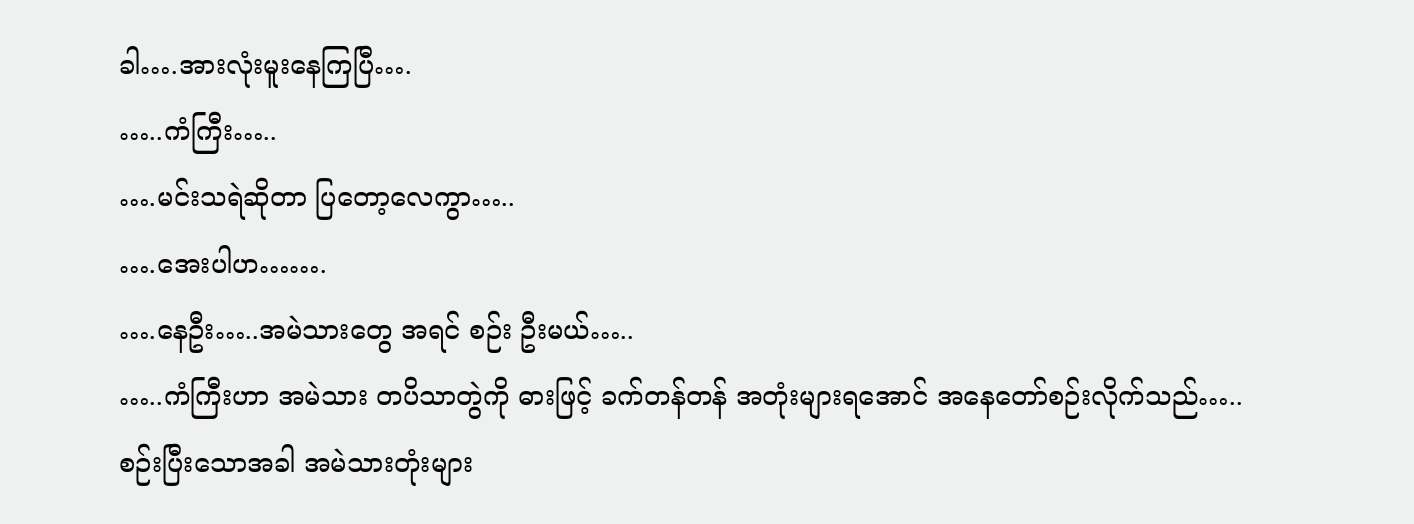ခါ….အားလုံးမူးနေကြပြီ….
…..ကံကြီး…..
….မင်းသရဲဆိုတာ ပြတော့လေကွာ…..
….အေးပါဟ…….
….နေဦး…..အမဲသားတွေ အရင် စဉ်း ဦးမယ်…..
…..ကံကြီးဟာ အမဲသား တပိသာတွဲကို ဓားဖြင့် ခက်တန်တန် အတုံးများရအောင် အနေတော်စဉ်းလိုက်သည်…..စဉ်းပြီးသောအခါ အမဲသားတုံးများ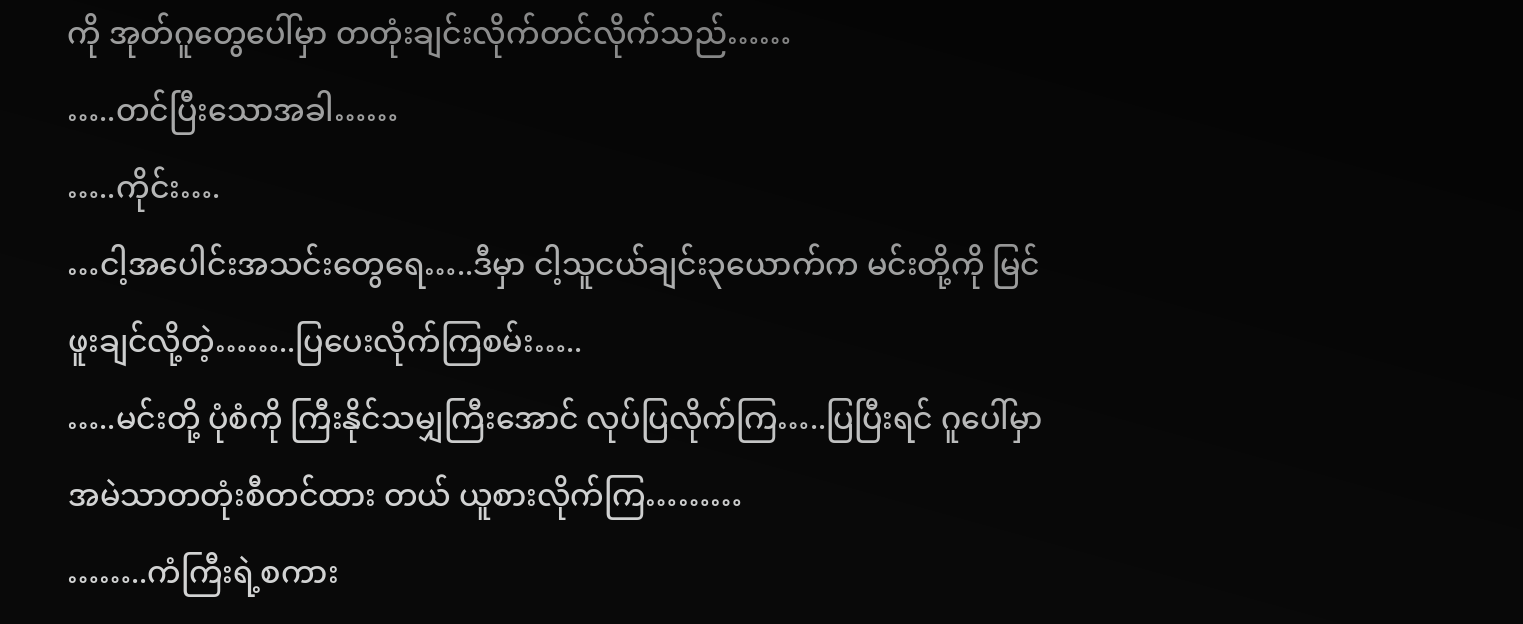ကို အုတ်ဂူတွေပေါ်မှာ တတုံးချင်းလိုက်တင်လိုက်သည်……
…..တင်ပြီးသောအခါ……
…..ကိုင်း….
…ငါ့အပေါင်းအသင်းတွေရေ…..ဒီမှာ ငါ့သူငယ်ချင်း၃ယောက်က မင်းတို့ကို မြင်ဖူးချင်လို့တဲ့……..ပြပေးလိုက်ကြစမ်း…..
…..မင်းတို့ ပုံစံကို ကြီးနိုင်သမျှကြီးအောင် လုပ်ပြလိုက်ကြ…..ပြပြီးရင် ဂူပေါ်မှာ အမဲသာတတုံးစီတင်ထား တယ် ယူစားလိုက်ကြ………
……..ကံကြီးရဲ့စကား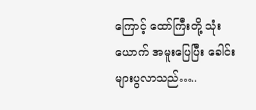ကြောင့် ထော်ကြီးတို့ သုံးယောက် အမူးပြေပြီး ခေါင်းများပွလာသည်…..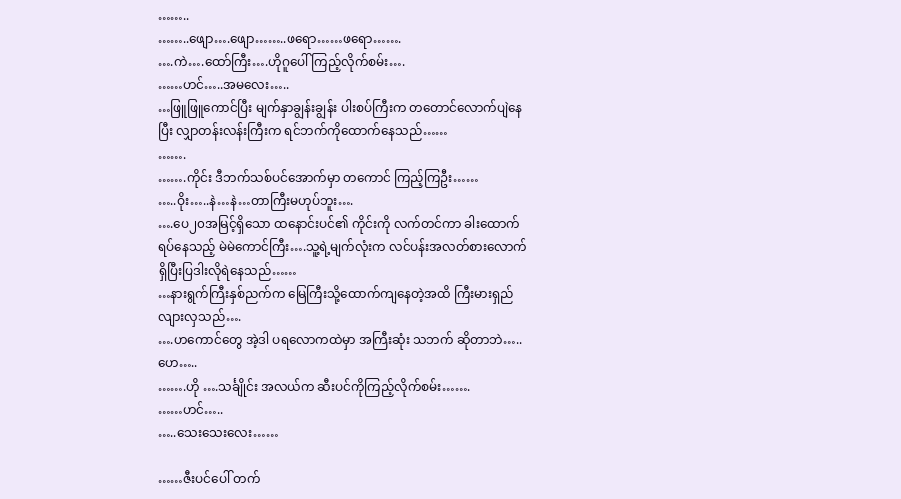……..
……..ဖျော….ဖျော……..ဖရော……ဖရော…….
….ကဲ….ထော်ကြီး….ဟိုဂူပေါ် ကြည့်လိုက်စမ်း….
……ဟင်…..အမလေး…..
…ဖြူဖြူကောင်ပြီး မျက်နှာချွန်းချွန်း ပါးစပ်ကြီးက တတောင်လောက်ပျဲနေပြီး လျှာတန်းလန်းကြီးက ရင်ဘက်ကိုထောက်နေသည်……
…….
…….ကိုင်း ဒီဘက်သစ်ပင်အောက်မှာ တကောင် ကြည့်ကြဦး……
…..ဝိုး…..နဲ…နဲ…တာကြီးမဟုပ်ဘူး….
….ပေ၂၀အမြင့်ရှိသော ထနောင်းပင်၏ ကိုင်းကို လက်တင်ကာ ခါးထောက်ရပ်နေသည့် မဲမဲကောင်ကြီး….သူ့ရဲ့မျက်လုံးက လင်ပန်းအလတ်စားလောက်ရှိပြီးပြဒါးလိုရဲနေသည်……
…နားရွက်ကြီးနှစ်ညက်က မြေကြီးသို့ထောက်ကျနေတဲ့အထိ ကြီးမားရှည်လျားလှသည်….
….ဟကောင်တွေ အဲ့ဒါ ပရလောကထဲမှာ အကြီးဆုံး သဘက် ဆိုတာဘဲ…..ဟေ…..
…….ဟို ….သင်္ချိုင်း အလယ်က ဆီးပင်ကိုကြည့်လိုက်စမ်း…….
……ဟင်…..
…..သေးသေးလေး……

……ဇီးပင်ပေါ် တက်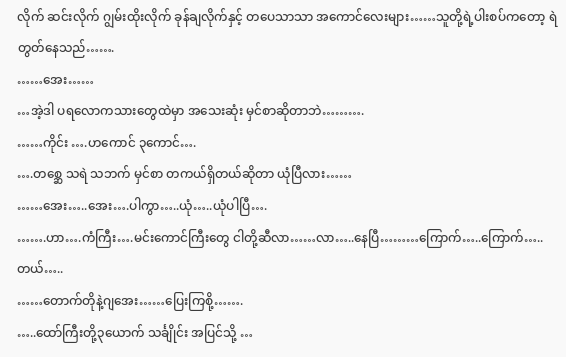လိုက် ဆင်းလိုက် ဂျွမ်းထိုးလိုက် ခုန်ချလိုက်နှင့် တပေသာသာ အကောင်လေးများ……သူတို့ရဲ့ပါးစပ်ကတော့ ရဲတွတ်နေသည်…….
……အေး……
…အဲ့ဒါ ပရလောကသားတွေထဲမှာ အသေးဆုံး မှင်စာဆိုတာဘဲ……….
……ကိုင်း ….ဟကောင် ၃ကောင်….
….တစ္ဆေ သရဲ သဘက် မှင်စာ တကယ်ရှိတယ်ဆိုတာ ယုံပြီလား……
……အေး…..အေး….ပါကွာ…..ယုံ…..ယုံပါပြီ….
…….ဟာ….ကံကြီး….မင်းကောင်ကြီးတွေ ငါတို့ဆီလာ……လာ…..နေပြီ………ကြောက်…..ကြောက်…..တယ်…..
……တောက်တိုနဲ့ဂျအေး……ပြေးကြစို့…….
…..ထော်ကြီးတို့၃ယောက် သင်္ချိုင်း အပြင်သို့ …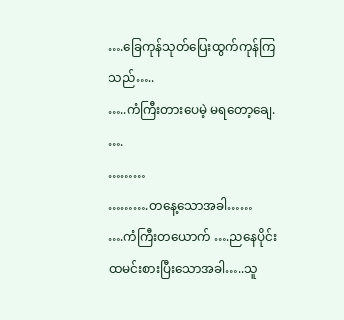….ခြေကုန်သုတ်ပြေးထွက်ကုန်ကြသည်…..
…..ကံကြီးတားပေမဲ့ မရတော့ချေ. ….
………
……….တနေ့သောအခါ……
….ကံကြီးတယောက် ….ညနေပိုင်းထမင်းစားပြီးသောအခါ…..သူ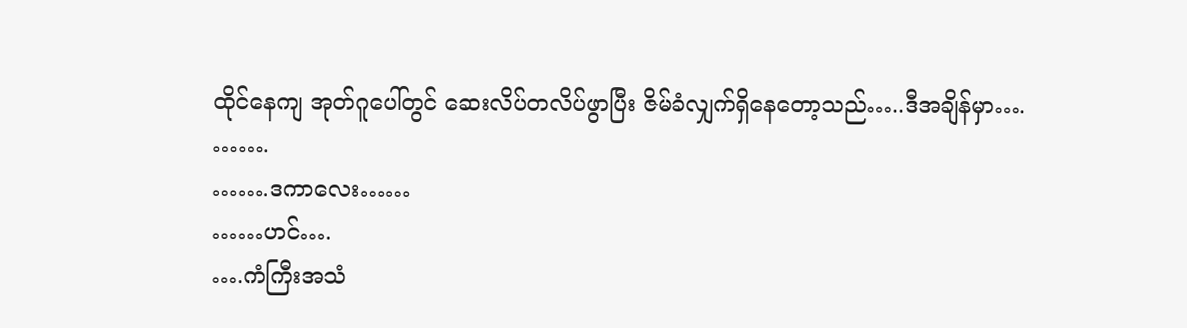ထိုင်နေကျ အုတ်ဂူပေါ်တွင် ဆေးလိပ်တလိပ်ဖွာပြီး ဇိမ်ခံလျှက်ရှိနေတော့သည်…..ဒီအချိန်မှာ….
…….
…….ဒကာလေး……
……ဟင်….
….ကံကြီးအသံ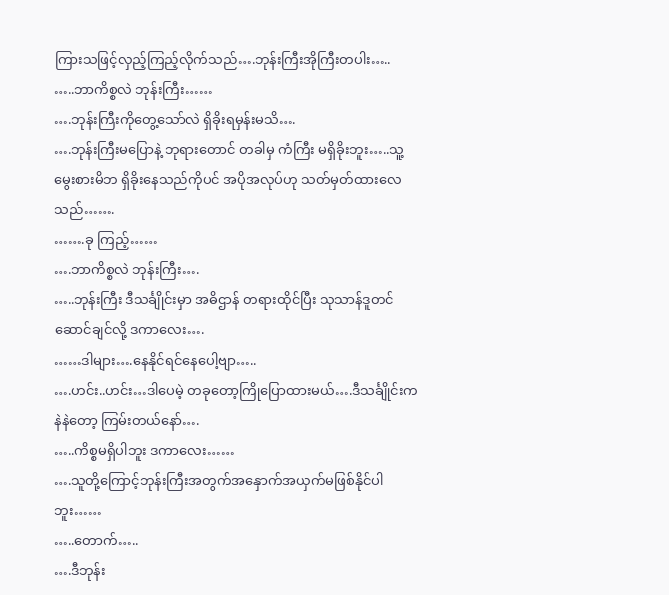ကြားသဖြင့်လှည့်ကြည့်လိုက်သည်….ဘုန်းကြီးအိုကြီးတပါး…..
…..ဘာကိစ္စလဲ ဘုန်းကြီး……
….ဘုန်းကြီးကိုတွေ့သော်လဲ ရှိခိုးရမှန်းမသိ….
….ဘုန်းကြီးမပြောနဲ့ ဘုရားတောင် တခါမှ ကံကြီး မရှိခိုးဘူး…..သူ့မွေးစားမိဘ ရှိခိုးနေသည်ကိုပင် အပိုအလုပ်ဟု သတ်မှတ်ထားလေသည်…….
…….ခု ကြည့်……
….ဘာကိစ္စလဲ ဘုန်းကြီး….
…..ဘုန်းကြီး ဒီသင်္ချိုင်းမှာ အဓိဌာန် တရားထိုင်ပြီး သုသာန်ဒူတင်ဆောင်ချင်လို့ ဒကာလေး….
……ဒါများ….နေနိုင်ရင်နေပေါ့ဗျာ…..
….ဟင်း..ဟင်း…ဒါပေမဲ့ တခုတော့ကြိုပြောထားမယ်….ဒီသင်္ချိုင်းက နဲနဲတော့ ကြမ်းတယ်နော်….
…..ကိစ္စမရှိပါဘူး ဒကာလေး……
….သူတို့ကြောင့်ဘုန်းကြီးအတွက်အနှောက်အယှက်မဖြစ်နိုင်ပါဘူး……
…..တောက်…..
….ဒီဘုန်း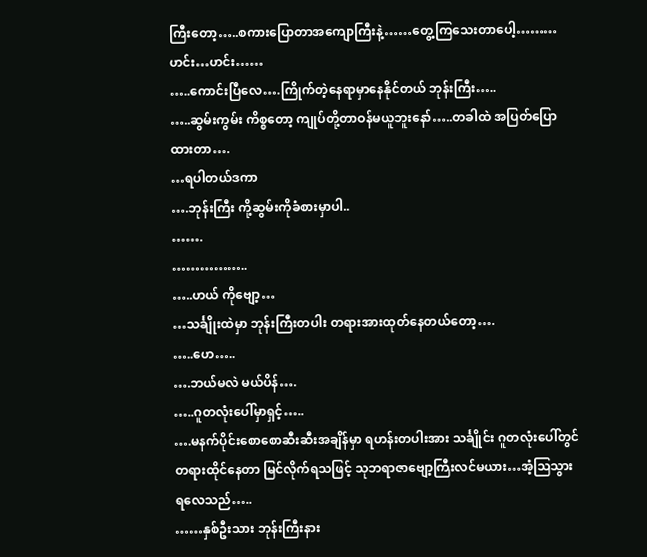ကြီးတော့…..စကားပြောတာအကျောကြီးနဲ့……တွေ့ကြသေးတာပေါ့………ဟင်း…ဟင်း……
…..ကောင်းပြီလေ….ကြိုက်တဲ့နေရာမှာနေနိုင်တယ် ဘုန်းကြီး…..
…..ဆွမ်းကွမ်း ကိစ္စတော့ ကျုပ်တို့တာဝန်မယူဘူးနော်…..တခါထဲ အပြတ်ပြောထားတာ….
…ရပါတယ်ဒကာ
….ဘုန်းကြီး ကို့ဆွမ်းကိုခံစားမှာပါ..
…….
……………..
…..ဟယ် ကိုဗျော့…
…သင်္ချိုးထဲမှာ ဘုန်းကြီးတပါး တရားအားထုတ်နေတယ်တော့….
…..ဟေ…..
….ဘယ်မလဲ မယ်ပိန်….
…..ဂူတလုံးပေါ်မှာရှင့်…..
….မနက်ပိုင်းစောစောဆီးဆီးအချိန်မှာ ရဟန်းတပါးအား သင်္ချိုင်း ဂူတလုံးပေါ်တွင်တရားထိုင်နေတာ မြင်လိုက်ရသဖြင့် သုဘရာဇာဗျော့ကြီးလင်မယား…အံ့သြသွားရလေသည်…..
……နှစ်ဦးသား ဘုန်းကြီးနား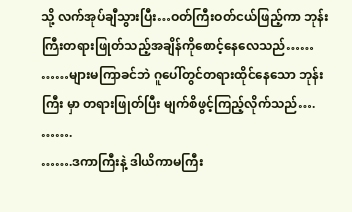သို့ လက်အုပ်ချီသွားပြီး…ဝတ်ကြီးဝတ်ငယ်ဖြည့်ကာ ဘုန်းကြီးတရားဖြုတ်သည့်အချိန်ကိုစောင့်နေလေသည်……
……များမကြာခင်ဘဲ ဂူပေါ်တွင်တရားထိုင်နေသော ဘုန်းကြီး မှာ တရားဖြုတ်ပြီး မျက်စိဖွင့်ကြည့်လိုက်သည်….
…….
…….ဒကာကြီးနဲ့ ဒါယိကာမကြီး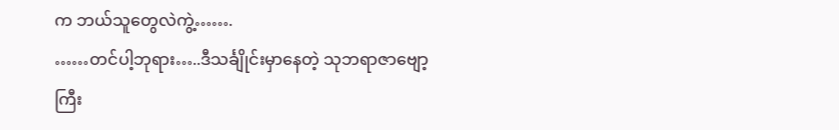က ဘယ်သူတွေလဲကွဲ့…….
……တင်ပါ့ဘုရား…..ဒီသင်္ချိုင်းမှာနေတဲ့ သုဘရာဇာဗျော့ကြီး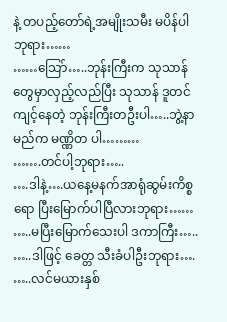နဲ့ တပည့်တော်ရဲ့အမျိုးသမီး မပိန်ပါဘုရား……
……သြော်…..ဘုန်းကြီးက သုသာန် တွေမှာလှည့်လည်ပြီး သုသာန် ဒူတင်ကျင့်နေတဲ့ ဘုန်းကြီးတဦးပါ…..ဘွဲ့နာမည်က မဏ္ဏိတ ပါ………
…….တင်ပါ့ဘုရား…..
….ဒါနဲ့….ယနေ့မနက်အာရုံဆွမ်းကိစ္စရော ပြီးမြောက်ပါပြီလားဘုရား……
…..မပြီးမြောက်သေးပါ ဒကာကြီး…..
…..ဒါဖြင့် ခေတ္တ သီးခံပါဦးဘုရား….
…..လင်မယားနှစ်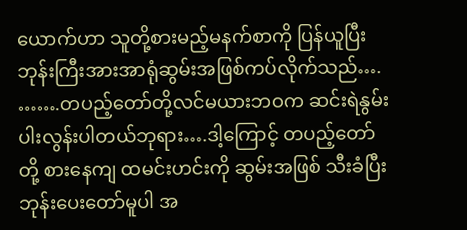ယောက်ဟာ သူတို့စားမည့်မနက်စာကို ပြန်ယူပြီး ဘုန်းကြီးအားအာရုံဆွမ်းအဖြစ်ကပ်လိုက်သည်….
…….တပည့်တော်တို့လင်မယားဘဝက ဆင်းရဲနွမ်းပါးလွန်းပါတယ်ဘုရား….ဒါ့ကြောင့် တပည့်တော်တို့ စားနေကျ ထမင်းဟင်းကို ဆွမ်းအဖြစ် သီးခံပြီး ဘုန်းပေးတော်မူပါ အ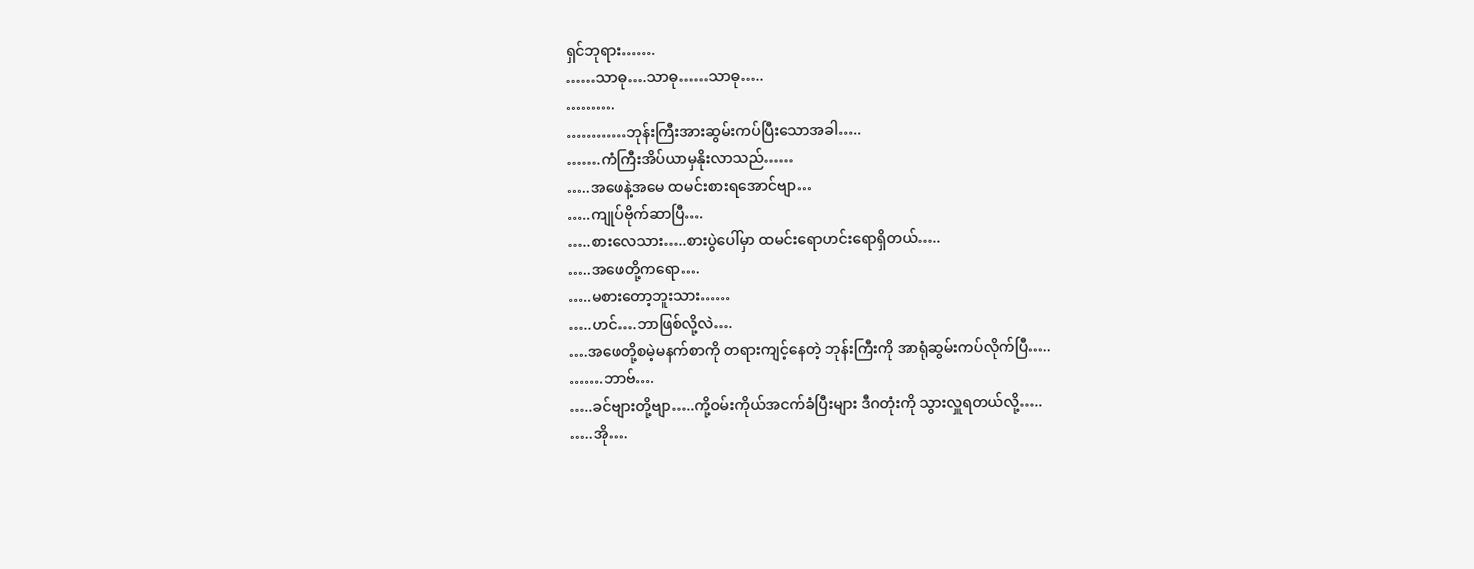ရှင်ဘုရား…….
……သာဓု….သာဓု……သာဓု…..
……….
…………ဘုန်းကြီးအားဆွမ်းကပ်ပြီးသောအခါ…..
…….ကံကြီးအိပ်ယာမှနိုးလာသည်……
…..အဖေနဲ့အမေ ထမင်းစားရအောင်ဗျာ…
…..ကျုပ်ဗိုက်ဆာပြီ….
…..စားလေသား…..စားပွဲပေါ်မှာ ထမင်းရောဟင်းရောရှိတယ်…..
…..အဖေတို့ကရော….
…..မစားတော့ဘူးသား……
…..ဟင်….ဘာဖြစ်လို့လဲ….
….အဖေတို့စမဲ့မနက်စာကို တရားကျင့်နေတဲ့ ဘုန်းကြီးကို အာရုံဆွမ်းကပ်လိုက်ပြီ…..
…….ဘာဗ်….
…..ခင်ဗျားတို့ဗျာ…..ကို့ဝမ်းကိုယ်အငက်ခံပြီးများ ဒီဂတုံးကို သွားလှူရတယ်လို့…..
…..အို….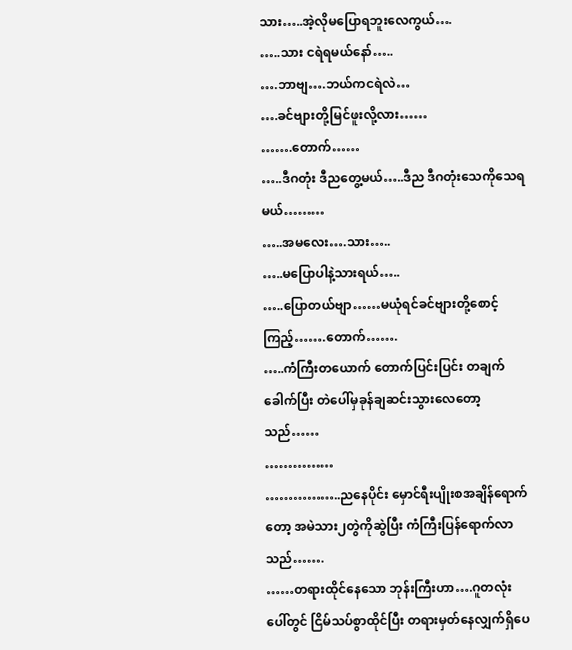သား…..အဲ့လိုမပြောရဘူးလေကွယ်….
…..သား ငရဲရမယ်နော်…..
….ဘာဗျ….ဘယ်ကငရဲလဲ…
….ခင်ဗျားတို့မြင်ဖူးလို့လား……
…….တောက်……
…..ဒီဂတုံး ဒီညတွေ့မယ်…..ဒီည ဒီဂတုံးသေကိုသေရမယ်………
…..အမလေး….သား…..
…..မပြောပါနဲ့သားရယ်…..
…..ပြောတယ်ဗျာ……မယုံရင်ခင်ဗျားတို့စောင့်ကြည့်…….တောက်…….
…..ကံကြီးတယောက် တောက်ပြင်းပြင်း တချက်ခေါက်ပြီး တဲပေါ်မှခုန်ချဆင်းသွားလေတော့သည်……
……………
……………..ညနေပိုင်း မှောင်ရီးပျိုးစအချိန်ရောက်တော့ အမဲသား၂တွဲကိုဆွဲပြီး ကံကြီးပြန်ရောက်လာသည်…….
……တရားထိုင်နေသော ဘုန်းကြီးဟာ….ဂူတလုံးပေါ်တွင် ငြိမ်သပ်စွာထိုင်ပြီး တရားမှတ်နေလျှက်ရှိပေ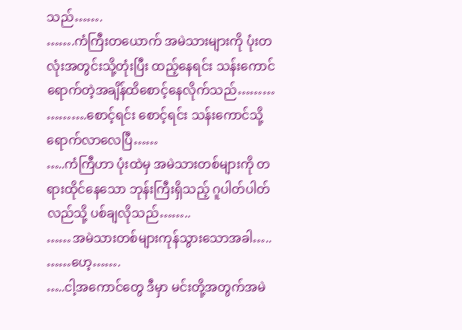သည်…….
…….ကံကြီးတယောက် အမဲသားများကို ပုံးတလုံးအတွင်းသို့တုံးပြီး ထည့်နေရင်း သန်းကောင်ရောက်တဲ့အချိန်ထိစောင့်နေလိုက်သည်………
……….စောင့်ရင်း စောင့်ရင်း သန်းကောင်သို့ ရောက်လာလေပြီ……
…..ကံကြီဟာ ပုံးထဲမှ အမဲသားတစ်များကို တရားထိုင်နေသော ဘုန်းကြီးရှိသည့် ဂူပါတ်ပါတ်လည်သို့ ပစ်ချလိုသည်……..
……အမဲသားတစ်များကုန်သွားသောအခါ…..
……ဟေ့…….
…..ငါ့အကောင်တွေ ဒီမှာ မင်းတို့အတွက်အမဲ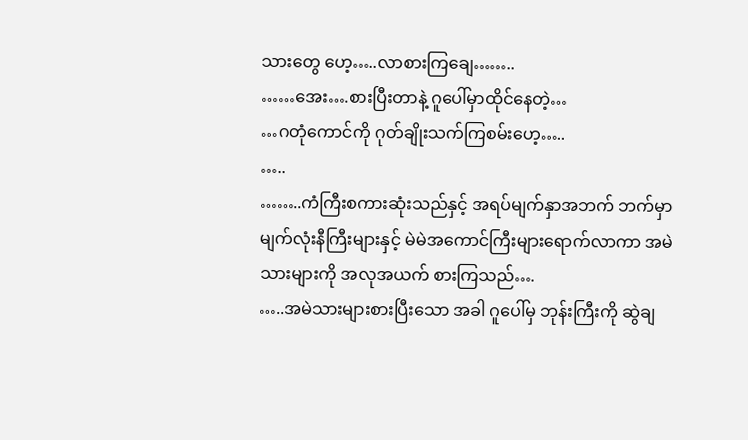သားတွေ ဟေ့…..လာစားကြချေ……..
……အေး….စားပြီးတာနဲ့ ဂူပေါ်မှာထိုင်နေတဲ့…
…ဂတုံကောင်ကို ဂုတ်ချိုးသက်ကြစမ်းဟေ့…..
…..
……..ကံကြီးစကားဆုံးသည်နှင့် အရပ်မျက်နှာအဘက် ဘက်မှာ မျက်လုံးနီကြီးများနှင့် မဲမဲအကောင်ကြီးများရောက်လာကာ အမဲသားများကို အလုအယက် စားကြသည်….
…..အမဲသားများစားပြီးသော အခါ ဂူပေါ်မှ ဘုန်းကြီးကို ဆွဲချ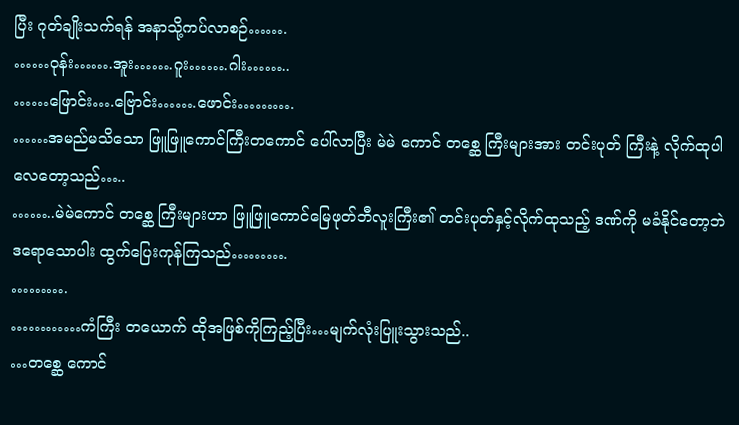ပြီး ဂုတ်ချိုးသက်ရန် အနာသို့ကပ်လာစဉ်…….
……ဝုန်း…….အူး…….ဂူး…….ဂါး……..
……ဖြောင်း….ဗြောင်း…….ဖောင်း……….
……အမည်မသိသော ဖြူဖြူကောင်ကြီးတကောင် ပေါ်လာပြီး မဲမဲ ကောင် တစ္ဆေ ကြီးများအား တင်းပုတ် ကြီးနဲ့ လိုက်ထုပါလေတော့သည်…..
……..မဲမဲကောင် တစ္ဆေ ကြီးများဟာ ဖြူဖြူကောင်မြေဖုတ်ဘီလူးကြီး၏ တင်းပုတ်နှင့်လိုက်ထုသည့် ဒဏ်ကို မခံနိုင်တော့ဘဲ ဒရောသောပါး ထွက်ပြေးကုန်ကြသည်……….
……….
…………ကံကြီး တယောက် ထိုအဖြစ်ကိုကြည့်ပြီး…မျက်လုံးပြူးသွားသည်..
…တစ္ဆေ ကောင်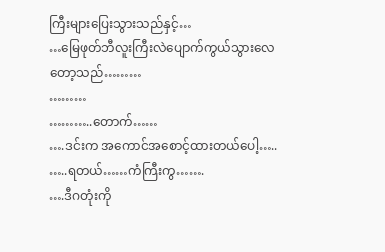ကြီးများပြေးသွားသည်နှင့်…
…မြေဖုတ်ဘီလူးကြီးလဲပျောက်ကွယ်သွားလေတော့သည်………
………
………..တောက်……
….ဒင်းက အကောင်အစောင့်ထားတယ်ပေါ့…..
…..ရတယ်……ကံကြီးကွ…….
….ဒီဂတုံးကို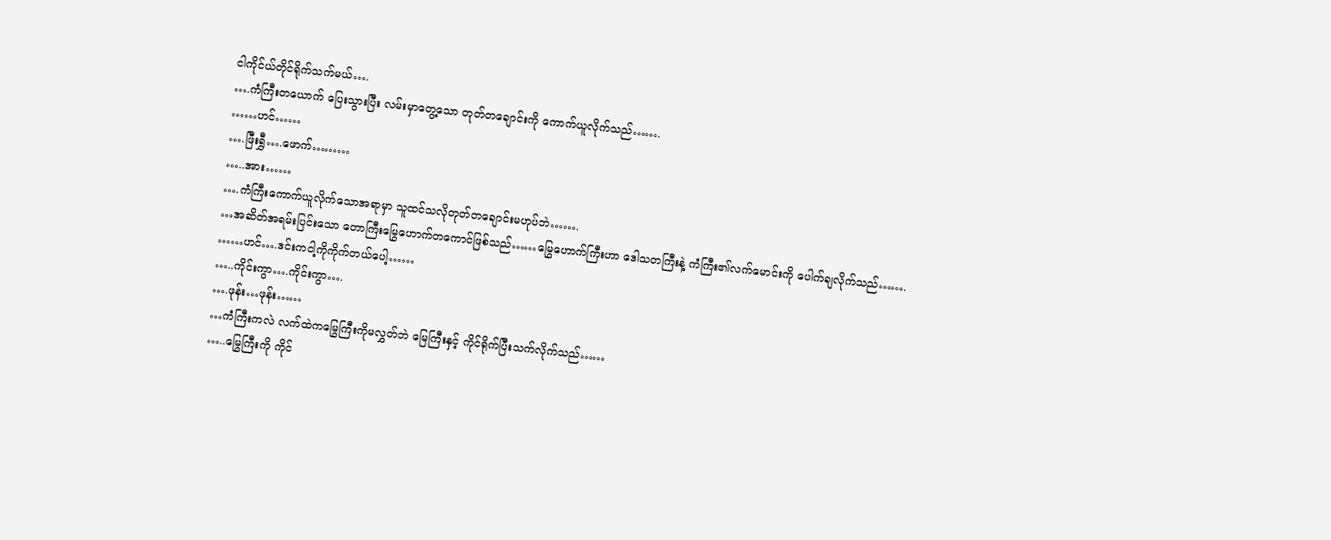ငါကိုင်ယ်တိုင်ရိုက်သက်မယ်….
….ကံကြီးတယောက် ပြေးသွားပြီး လမ်းမှာတွေ့သော တုတ်တချောင်းကို ကောက်ယူလိုက်သည်…….
……ဟင်……
….ဖြီးရွှီ….ဖောက်………
…..အား……
….ကံကြီးကောက်ယူလိုက်သောအရာမှာ သူထင်သလိုတုတ်တချောင်းမဟုပ်ဘဲ…….
…အဆိတ်အရမ်းပြင်းသော တောကြီးမြွေဟောက်တကောင်ဖြစ်သည်……မြွေဟောက်ကြီးဟာ ဒေါသတကြီးနဲ့ ကံကြီး၏လက်မောင်းကို ပေါက်ချလိုက်သည်…….
……ဟင်….ဒင်းကငါ့ကိုကိုက်တယ်ပေါ့……
…..ကိုင်းကွာ….ကိုင်းကွာ….
….ဖုန်း…ဖုန်း……
…ကံကြီးကလဲ လက်ထဲကမြွေကြီးကိုမလွှတ်ဘဲ မြေကြီးနှင့် ကိုင်ရိုက်ပြီးသက်လိုက်သည်……
…..မြွေကြီးကို ကိုင်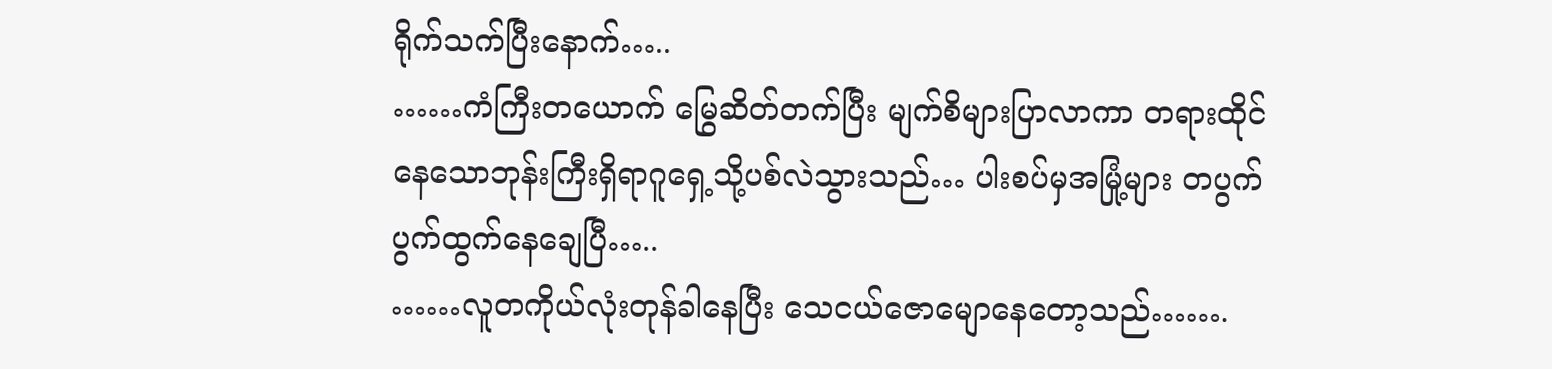ရိုက်သက်ပြီးနောက်…..
……ကံကြီးတယောက် မြွေဆိတ်တက်ပြီး မျက်စိများပြာလာကာ တရားထိုင်နေသောဘုန်းကြီးရှိရာဂူရှေ့သို့ပစ်လဲသွားသည်… ပါးစပ်မှအမြုံ့များ တပွက်ပွက်ထွက်နေချေပြီ…..
……လူတကိုယ်လုံးတုန်ခါနေပြီး သေငယ်ဇောမျောနေတော့သည်…….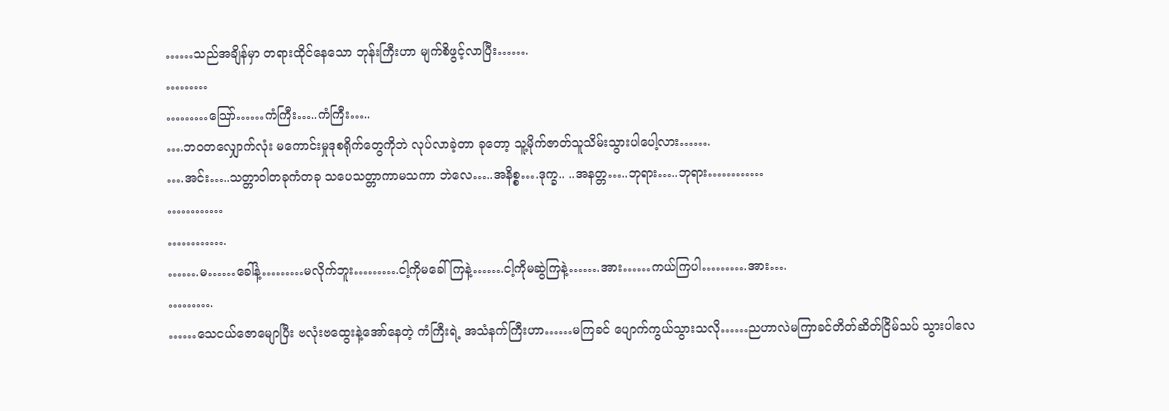……သည်အချိန်မှာ တရားထိုင်နေသော ဘုန်းကြီးဟာ မျက်စိဖွင့်လာပြီး…….
………
………သြော်……ကံကြီး…..ကံကြီး…..
….ဘဝတလျှောက်လုံး မကောင်းမှုဒုစရိုက်တွေကိုဘဲ လုပ်လာခဲ့တာ ခုတော့ သူ့မိုက်ဇာတ်သူသိမ်းသွားပါပေါ့လား…….
….အင်း…..သတ္တာဝါတခုကံတခု သပေသတ္တာကာမသကာ ဘဲလေ…..အနိစ္စ….ဒုက္ခ.. ..အနတ္တ…..ဘုရား…..ဘုရား…………
…………
………….
…….မ……ခေါ်နဲ့………မလိုက်ဘူး……….ငါ့ကိုမခေါ်ကြနဲ့…….ငါ့ကိုမဆွဲကြနဲ့…….အား……ကယ်ကြပါ……….အား….
……….
……သေငယ်ဇောမျောပြီး ဗလုံးဗထွေးနဲ့အော်နေတဲ့ ကံကြီးရဲ့ အသံနက်ကြီးဟာ……မကြခင် ပျောက်ကွယ်သွားသလို……ညဟာလဲမကြာခင်တိတ်ဆိတ်ငြိမ်သပ် သွားပါလေ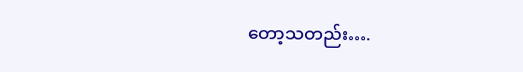တော့သတည်း….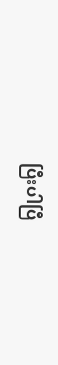ပြီးပါပြီ